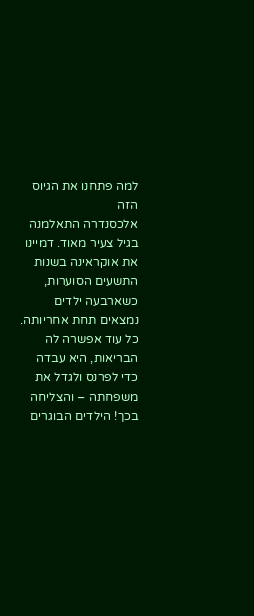למה פתחנו את הגיוס הזה
אלכסנדרה התאלמנה בגיל צעיר מאוד. דמיינו את אוקראינה בשנות התשעים הסוערות, כשארבעה ילדים נמצאים תחת אחריותה. כל עוד אפשרה לה הבריאות, היא עבדה כדי לפרנס ולגדל את משפחתה – והצליחה בכך! הילדים הבוגרים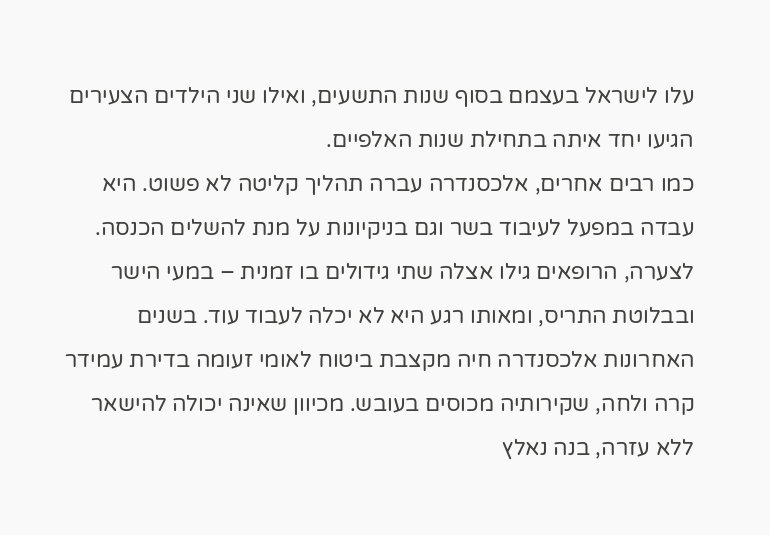עלו לישראל בעצמם בסוף שנות התשעים, ואילו שני הילדים הצעירים הגיעו יחד איתה בתחילת שנות האלפיים.
כמו רבים אחרים, אלכסנדרה עברה תהליך קליטה לא פשוט. היא עבדה במפעל לעיבוד בשר וגם בניקיונות על מנת להשלים הכנסה. לצערה, הרופאים גילו אצלה שתי גידולים בו זמנית – במעי הישר ובבלוטת התריס, ומאותו רגע היא לא יכלה לעבוד עוד. בשנים האחרונות אלכסנדרה חיה מקצבת ביטוח לאומי זעומה בדירת עמידר קרה ולחה, שקירותיה מכוסים בעובש. מכיוון שאינה יכולה להישאר ללא עזרה, בנה נאלץ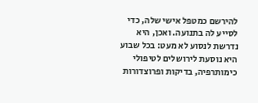להירשם כמטפל אישי שלה, כדי לסייע לה בתנועה. ואכן, היא נדרשת לנסוע לא מעט: בכל שבוע היא נוסעת לירושלים לטיפולי כימותרפיה, בדיקות ופרוצדורות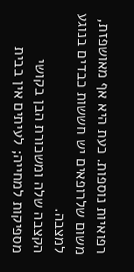רפואיות נוספות. כעת היא אף מאושפזת, משום שלרופאים יש חששות כבדים בנוגע למצבה.
הקצבה שלה ומשכורת הבן בקושי מספיקות למחייה; לעיתים אין בבית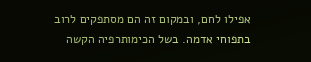אפילו לחם, ובמקום זה הם מסתפקים לרוב בתפוחי אדמה. בשל הכימותרפיה הקשה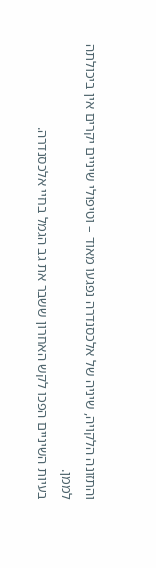והתזונה הלקויה, שיניה של אלכסנדרה נפגעו מאוד – וטיפולי שיניים יקרים אין ביכולתה לממן.
בעיות השיניים הפכו לקש האחרון ששבר את גב הגמל בחיי אלכסנדרה.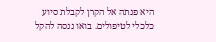היא פנתה אל הקרן לקבלת סיוע כלכלי לטיפולים. בואו ננסה להקל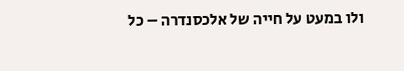ולו במעט על חייה של אלכסנדרה – כל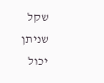שקל שניתן יכול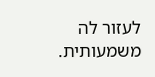לעזור לה משמעותית.